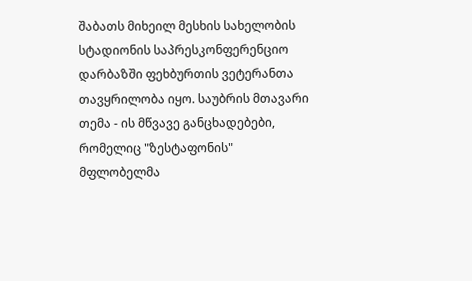შაბათს მიხეილ მესხის სახელობის სტადიონის საპრესკონფერენციო დარბაზში ფეხბურთის ვეტერანთა თავყრილობა იყო. საუბრის მთავარი თემა - ის მწვავე განცხადებები, რომელიც "ზესტაფონის" მფლობელმა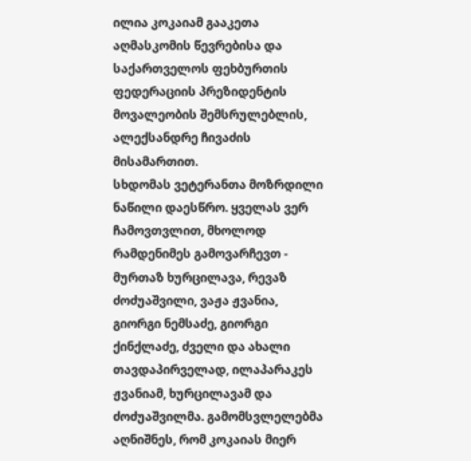ილია კოკაიამ გააკეთა აღმასკომის წევრებისა და საქართველოს ფეხბურთის ფედერაციის პრეზიდენტის მოვალეობის შემსრულებლის, ალექსანდრე ჩივაძის მისამართით.
სხდომას ვეტერანთა მოზრდილი ნაწილი დაესწრო. ყველას ვერ ჩამოვთვლით, მხოლოდ რამდენიმეს გამოვარჩევთ - მურთაზ ხურცილავა, რევაზ ძოძუაშვილი, ვაჟა ჟვანია, გიორგი ნემსაძე, გიორგი ქინქლაძე, ძველი და ახალი
თავდაპირველად, ილაპარაკეს ჟვანიამ, ხურცილავამ და ძოძუაშვილმა. გამომსვლელებმა აღნიშნეს, რომ კოკაიას მიერ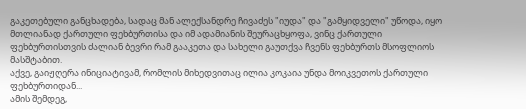გაკეთებული განცხადება, სადაც მან ალექსანდრე ჩივაძეს "იუდა" და "გამყიდველი" უწოდა, იყო მთლიანად ქართული ფეხბურთისა და იმ ადამიანის შეურაცხყოფა, ვინც ქართული ფეხბურთისთვის ძალიან ბევრი რამ გააკეთა და სახელი გაუთქვა ჩვენს ფეხბურთს მსოფლიოს მასშტაბით.
აქვე, გაიჟღერა ინიციატივამ, რომლის მიხედვითაც ილია კოკაია უნდა მოიკვეთოს ქართული ფეხბურთიდან...
ამის შემდეგ,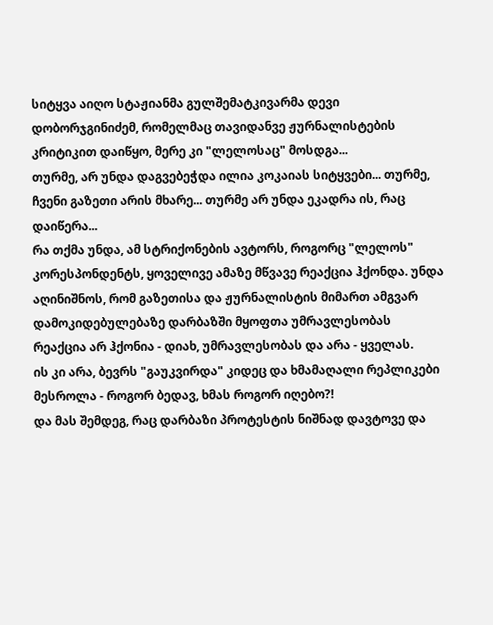სიტყვა აიღო სტაჟიანმა გულშემატკივარმა დევი დობორჯგინიძემ, რომელმაც თავიდანვე ჟურნალისტების კრიტიკით დაიწყო, მერე კი "ლელოსაც" მოსდგა...
თურმე, არ უნდა დაგვებეჭდა ილია კოკაიას სიტყვები... თურმე, ჩვენი გაზეთი არის მხარე... თურმე არ უნდა ეკადრა ის, რაც დაიწერა...
რა თქმა უნდა, ამ სტრიქონების ავტორს, როგორც "ლელოს" კორესპონდენტს, ყოველივე ამაზე მწვავე რეაქცია ჰქონდა. უნდა აღინიშნოს, რომ გაზეთისა და ჟურნალისტის მიმართ ამგვარ დამოკიდებულებაზე დარბაზში მყოფთა უმრავლესობას რეაქცია არ ჰქონია - დიახ, უმრავლესობას და არა - ყველას.
ის კი არა, ბევრს "გაუკვირდა" კიდეც და ხმამაღალი რეპლიკები მესროლა - როგორ ბედავ, ხმას როგორ იღებო?!
და მას შემდეგ, რაც დარბაზი პროტესტის ნიშნად დავტოვე და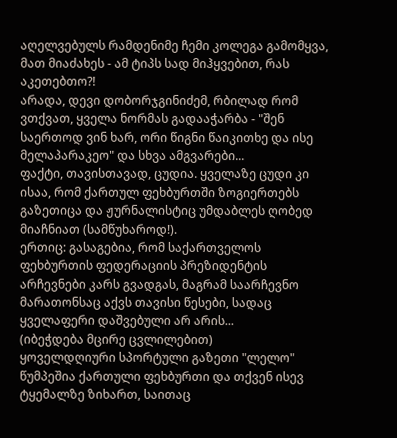აღელვებულს რამდენიმე ჩემი კოლეგა გამომყვა, მათ მიაძახეს - ამ ტიპს სად მიჰყვებით, რას აკეთებთო?!
არადა, დევი დობორჯგინიძემ, რბილად რომ ვთქვათ, ყველა ნორმას გადააჭარბა - "შენ საერთოდ ვინ ხარ, ორი წიგნი წაიკითხე და ისე მელაპარაკეო" და სხვა ამგვარები...
ფაქტი, თავისთავად, ცუდია. ყველაზე ცუდი კი ისაა, რომ ქართულ ფეხბურთში ზოგიერთებს გაზეთიცა და ჟურნალისტიც უმდაბლეს ღობედ მიაჩნიათ (სამწუხაროდ!).
ერთიც: გასაგებია, რომ საქართველოს ფეხბურთის ფედერაციის პრეზიდენტის არჩევნები კარს გვადგას, მაგრამ საარჩევნო მარათონსაც აქვს თავისი წესები, სადაც ყველაფერი დაშვებული არ არის...
(იბეჭდება მცირე ცვლილებით)
ყოველდღიური სპორტული გაზეთი "ლელო"
წუმპეშია ქართული ფეხბურთი და თქვენ ისევ ტყემალზე ზიხართ, საითაც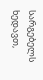სარგებელს ხედავთ,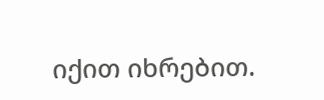იქით იხრებით.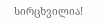სირცხვილია!